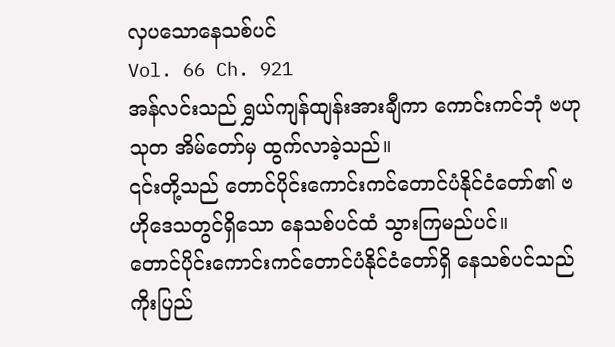လှပသောနေသစ်ပင်
Vol. 66 Ch. 921
အန်လင်းသည် ရွှယ်ကျန်ထျန်းအားချီကာ ကောင်းကင်ဘုံ ဗဟုသုတ အိမ်တော်မှ ထွက်လာခဲ့သည်။
၎င်းတို့သည် တောင်ပိုင်းကောင်းကင်တောင်ပံနိုင်ငံတော်၏ ဗဟိုဒေသတွင်ရှိသော နေသစ်ပင်ထံ သွားကြမည်ပင်။
တောင်ပိုင်းကောင်းကင်တောင်ပံနိုင်ငံတော်ရှိ နေသစ်ပင်သည် ကိုးပြည်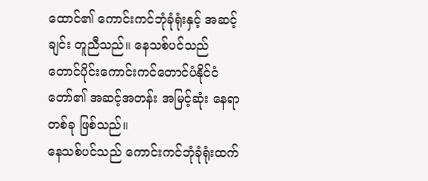ထောင်၏ ကောင်းကင်ဘုံခုံရုံးနှင့် အဆင့်ချင်း တူညီသည်။ နေသစ်ပင်သည် တောင်ပိုင်းကောင်းကင်တောင်ပံနိုင်ငံတော်၏ အဆင့်အတန်း အမြင့်ဆုံး နေရာတစ်ခု ဖြစ်သည်။
နေသစ်ပင်သည် ကောင်းကင်ဘုံခုံရုံးထက်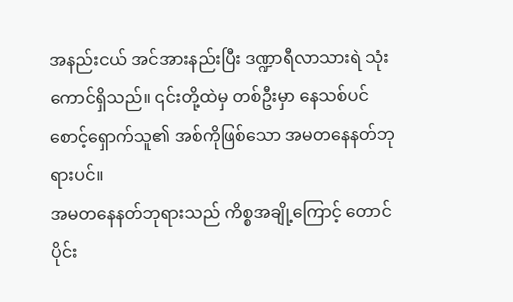အနည်းငယ် အင်အားနည်းပြီး ဒဏ္ဍာရီလာသားရဲ သုံးကောင်ရှိသည်။ ၎င်းတို့ထဲမှ တစ်ဦးမှာ နေသစ်ပင် စောင့်ရှောက်သူ၏ အစ်ကိုဖြစ်သော အမတနေနတ်ဘုရားပင်။
အမတနေနတ်ဘုရားသည် ကိစ္စအချို့ကြောင့် တောင်ပိုင်း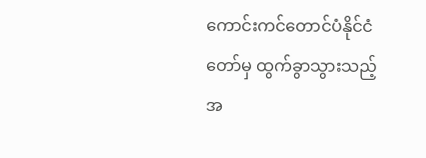ကောင်းကင်တောင်ပံနိုင်ငံတော်မှ ထွက်ခွာသွားသည့်အ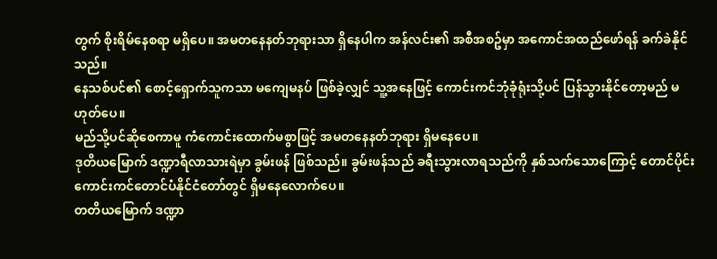တွက် စိုးရိမ်နေစရာ မရှိပေ။ အမတနေနတ်ဘုရားသာ ရှိနေပါက အန်လင်း၏ အစီအစဥ်မှာ အကောင်အထည်ဖော်ရန် ခက်ခဲနိုင်သည်။
နေသစ်ပင်၏ စောင့်ရှောက်သူကသာ မကျေမနပ် ဖြစ်ခဲ့လျှင် သူ့အနေဖြင့် ကောင်းကင်ဘုံခုံရုံးသို့ပင် ပြန်သွားနိုင်တော့မည် မဟုတ်ပေ။
မည်သို့ပင်ဆိုစေကာမူ ကံကောင်းထောက်မစွာဖြင့် အမတနေနတ်ဘုရား ရှိမနေပေ။
ဒုတိယမြောက် ဒဏ္ဍာရီလာသားရဲမှာ ခွမ်းဖန် ဖြစ်သည်။ ခွမ်းဖန်သည် ခရီးသွားလာရသည်ကို နှစ်သက်သောကြောင့် တောင်ပိုင်းကောင်းကင်တောင်ပံနိုင်ငံတော်တွင် ရှိမနေလောက်ပေ။
တတိယမြောက် ဒဏ္ဍာ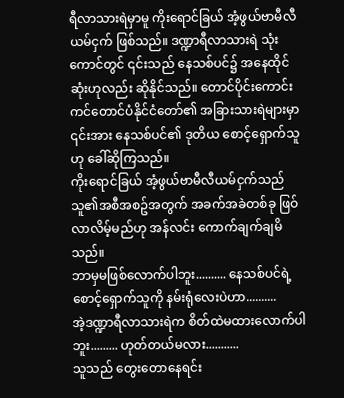ရီလာသားရဲမှာမူ ကိုးရောင်ခြယ် အံ့ဖွယ်ဗာမီလီယမ်ငှက် ဖြစ်သည်။ ဒဏ္ဍာရီလာသားရဲ သုံးကောင်တွင် ၎င်းသည် နေသစ်ပင်၌ အနေထိုင်ဆုံးဟုလည်း ဆိုနိုင်သည်။ တောင်ပိုင်းကောင်းကင်တောင်ပံနိုင်ငံတော်၏ အခြားသားရဲများမှာ ၎င်းအား နေသစ်ပင်၏ ဒုတိယ စောင့်ရှောက်သူဟု ခေါ်ဆိုကြသည်။
ကိုးရောင်ခြယ် အံ့ဖွယ်ဗာမီလီယမ်ငှက်သည် သူ၏အစီအစဥ်အတွက် အခက်အခဲတစ်ခု ဖြဝ်လာလိမ့်မည်ဟု အန်လင်း ကောက်ချက်ချမိသည်။
ဘာမှမဖြစ်လောက်ပါဘူး.......... နေသစ်ပင်ရဲ့ စောင့်ရှောက်သူကို နမ်းရုံလေးပဲဟာ..........
အဲ့ဒဏ္ဍာရီလာသားရဲက စိတ်ထဲမထားလောက်ပါဘူး......... ဟုတ်တယ်မလား...........
သူသည် တွေးတောနေရင်း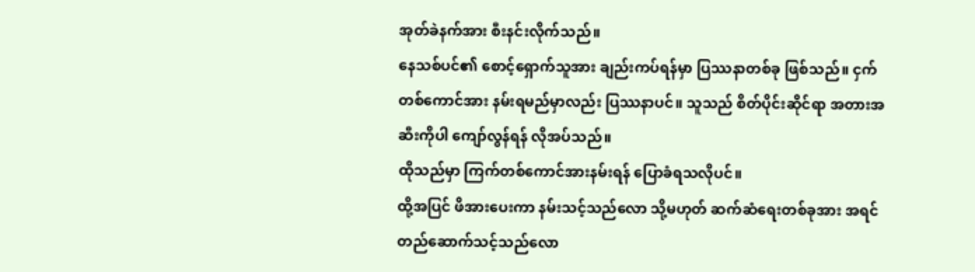အုတ်ခဲနက်အား စီးနင်းလိုက်သည်။
နေသစ်ပင်၏ စောင့်ရှောက်သူအား ချည်းကပ်ရန်မှာ ပြဿနာတစ်ခု ဖြစ်သည်။ ငှက်တစ်ကောင်အား နမ်းရမည်မှာလည်း ပြဿနာပင်။ သူသည် စိတ်ပိုင်းဆိုင်ရာ အတားအဆီးကိုပါ ကျော်လွန်ရန် လိုအပ်သည်။
ထိုသည်မှာ ကြက်တစ်ကောင်အားနမ်းရန် ပြောခံရသလိုပင်။
ထို့အပြင် ဖိအားပေးကာ နမ်းသင့်သည်လော သို့မဟုတ် ဆက်ဆံရေးတစ်ခုအား အရင်တည်ဆောက်သင့်သည်လော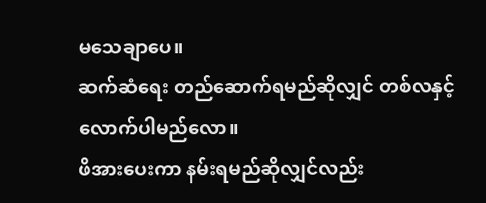မသေချာပေ။
ဆက်ဆံရေး တည်ဆောက်ရမည်ဆိုလျှင် တစ်လနှင့် လောက်ပါမည်လော။
ဖိအားပေးကာ နမ်းရမည်ဆိုလျှင်လည်း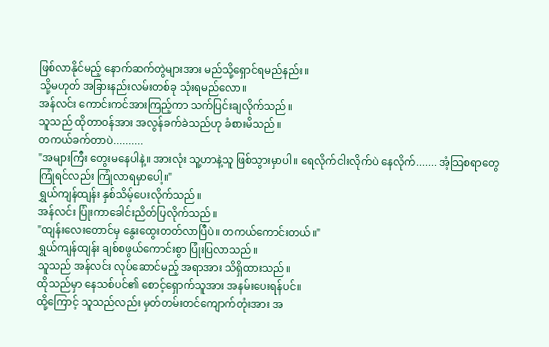ဖြစ်လာနိုင်မည့် နောက်ဆက်တွဲများအား မည်သို့ရှောင်ရမည်နည်း။
သို့မဟုတ် အခြားနည်းလမ်းတစ်ခု သုံးရမည်လော။
အန်လင်း ကောင်းကင်အားကြည့်ကာ သက်ပြင်းချလိုက်သည်။
သူသည် ထိုတာဝန်အား အလွန်ခက်ခဲသည်ဟု ခံစားမိသည်။
တကယ်ခက်တာပဲ..........
"အများကြီး တွေးမနေပါနဲ့။ အားလုံး သူ့ဟာနဲ့သူ ဖြစ်သွားမှာပါ။ ရေလိုက်ငါးလိုက်ပဲ နေလိုက်....... အံ့သြစရာတွေ ကြုံရင်လည်း ကြုံလာရမှာပေါ့။"
ရွှယ်ကျန်ထျန်း နှစ်သိမ့်ပေးလိုက်သည်။
အန်လင်း ပြုံးကာခေါင်းညိတ်ပြလိုက်သည်။
"ထျန်းလေးတောင်မှ နွေးထွေးတတ်လာပြီပဲ။ တကယ်ကောင်းတယ်။"
ရွှယ်ကျန်ထျန်း ချစ်စဖွယ်ကောင်းစွာ ပြုံးပြလာသည်။
သူသည် အန်လင်း လုပ်ဆောင်မည့် အရာအား သိရှိထားသည်။
ထိုသည်မှာ နေသစ်ပင်၏ စောင့်ရှောက်သူအား အနမ်းပေးရန်ပင်။
ထို့ကြောင့် သူသည်လည်း မှတ်တမ်းတင်ကျောက်တုံးအား အ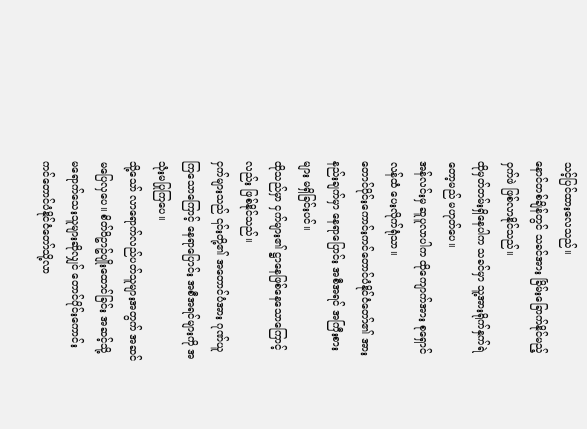သင့်ပြင်ထားလေသည်။
နောင်တစ်ချိန်တွင် သခင်အား ခြိမ်းခြောက်နိုင်မည့် ဝှက်ဖဲ ဖြစ်လာနိုင်သည်။
ထိုမှတ်တမ်းရှိနေပါက သခင်မှာ သူ့အားရိုက်နှက်ရဲတော့မည် မဟုတ်ပေ။
အန်လင်းမှ ဆူပူလာပါက ထိုကျောက်အား စုရှောင်လန်ထံ ပေးလိုက်ရုံသာ။
တောင်ပိုင်းကောင်းကင်တောင်ပံနိုင်ငံတော်၏ အားနည်းချက်မှာ နေရာပြောင်း အစီအရင် အကြီးစားများ မရှိခြင်းပင်။
ထိုသည်မှာ ငှက်များ၏ ဋ္ဌာနေဖြစ်နေသောကြောင့်လည်း ဖြစ်နိုင်သည်။
ငှက်များသည် ၎င်းတို့၏ အတောင်ပံအား ဂုဏ်ယူကြသောကြောင့် နေရာပြောင်း အစီအရင်များကို အသုံးမပြုကြပေ။
သို့သော် လာရောက်လည်ပတ်သူများအတွက် အဆင်မပြေလှပေ။ စိတ်ဝိဥာဥ်ပျိုးထောင်ခြင်း အဆင့်သို့ မရောက်သေးသူများဆိုလျှင် တောင်ပိုင်းကောင်းကင်တောင်ပံနိုင်ငံတော်သို့လာ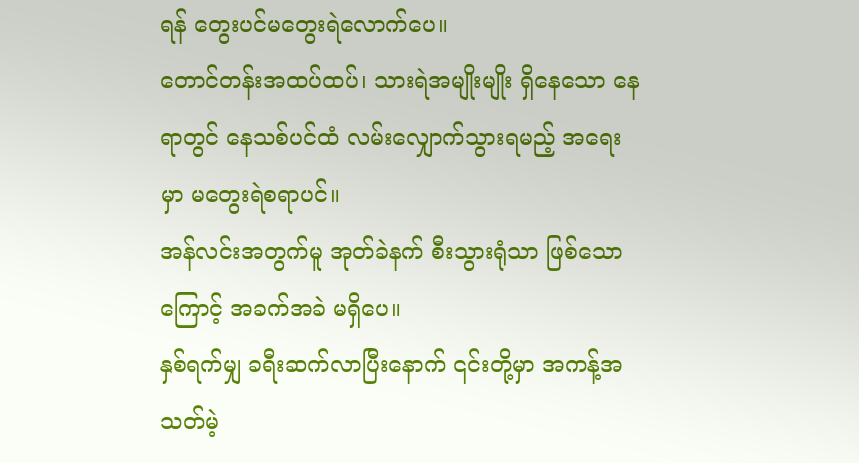ရန် တွေးပင်မတွေးရဲလောက်ပေ။
တောင်တန်းအထပ်ထပ်၊ သားရဲအမျိုးမျိုး ရှိနေသော နေရာတွင် နေသစ်ပင်ထံ လမ်းလျှောက်သွားရမည့် အရေးမှာ မတွေးရဲစရာပင်။
အန်လင်းအတွက်မူ အုတ်ခဲနက် စီးသွားရုံသာ ဖြစ်သောကြောင့် အခက်အခဲ မရှိပေ။
နှစ်ရက်မျှ ခရီးဆက်လာပြီးနောက် ၎င်းတို့မှာ အကန့်အသတ်မဲ့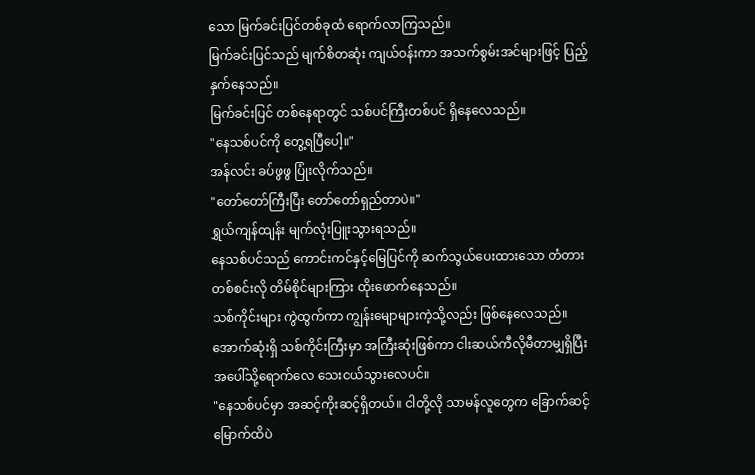သော မြက်ခင်းပြင်တစ်ခုထံ ရောက်လာကြသည်။
မြက်ခင်းပြင်သည် မျက်စိတဆုံး ကျယ်ဝန်းကာ အသက်စွမ်းအင်များဖြင့် ပြည့်နှက်နေသည်။
မြက်ခင်းပြင် တစ်နေရာတွင် သစ်ပင်ကြီးတစ်ပင် ရှိနေလေသည်။
"နေသစ်ပင်ကို တွေ့ရပြီပေါ့။"
အန်လင်း ခပ်ဖွဖွ ပြုံးလိုက်သည်။
"တော်တော်ကြီးပြီး တော်တော်ရှည်တာပဲ။"
ရွှယ်ကျန်ထျန်း မျက်လုံးပြူးသွားရသည်။
နေသစ်ပင်သည် ကောင်းကင်နှင့်မြေပြင်ကို ဆက်သွယ်ပေးထားသော တံတားတစ်စင်းလို တိမ်စိုင်များကြား ထိုးဖောက်နေသည်။
သစ်ကိုင်းများ ကွဲထွက်ကာ ကျွန်းမျောများကဲ့သို့လည်း ဖြစ်နေလေသည်။ အောက်ဆုံးရှိ သစ်ကိုင်းကြီးမှာ အကြီးဆုံးဖြစ်ကာ ငါးဆယ်ကီလိုမီတာမျှရှိပြီး အပေါ်သို့ရောက်လေ သေးငယ်သွားလေပင်။
"နေသစ်ပင်မှာ အဆင့်ကိုးဆင့်ရှိတယ်။ ငါတို့လို သာမန်လူတွေက ခြောက်ဆင့်မြောက်ထိပဲ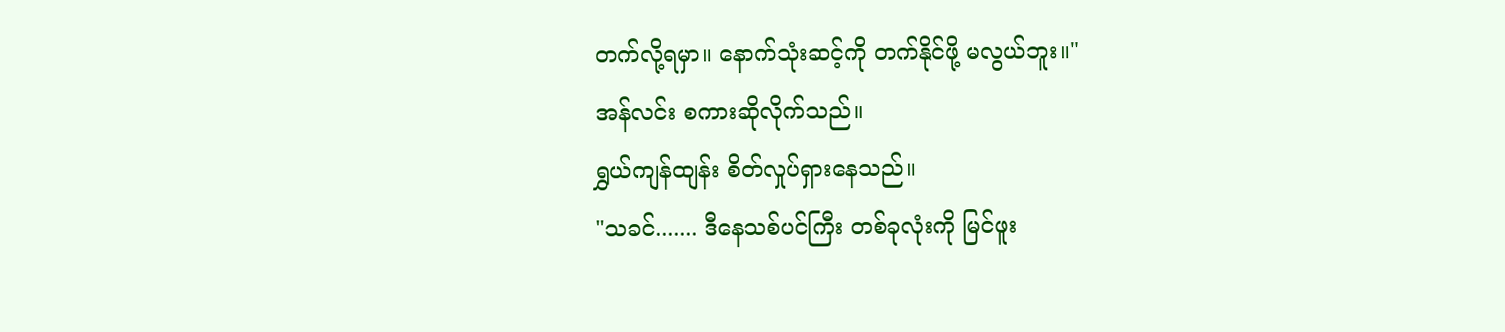တက်လို့ရမှာ။ နောက်သုံးဆင့်ကို တက်နိုင်ဖို့ မလွယ်ဘူး။"
အန်လင်း စကားဆိုလိုက်သည်။
ရွှယ်ကျန်ထျန်း စိတ်လှုပ်ရှားနေသည်။
"သခင်....... ဒီနေသစ်ပင်ကြီး တစ်ခုလုံးကို မြင်ဖူး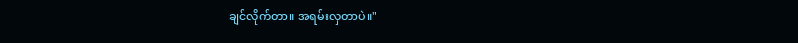ချင်လိုက်တာ။ အရမ်းလှတာပဲ။"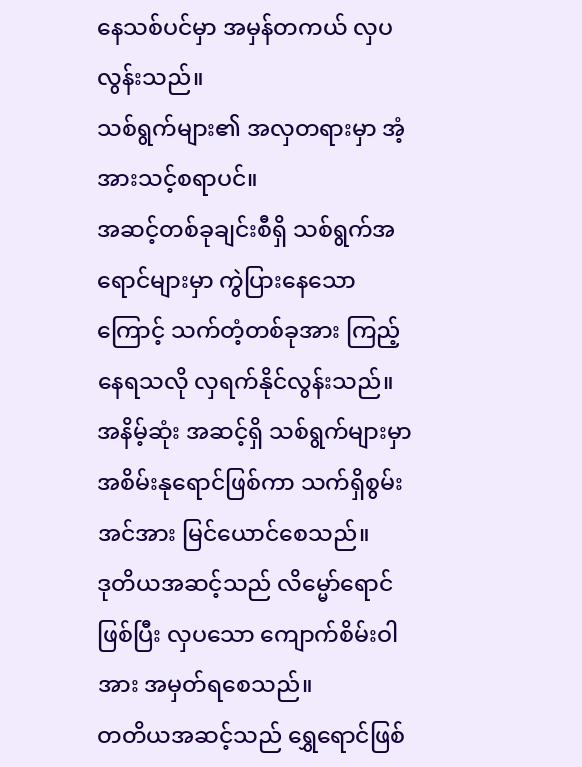နေသစ်ပင်မှာ အမှန်တကယ် လှပလွန်းသည်။
သစ်ရွက်များ၏ အလှတရားမှာ အံ့အားသင့်စရာပင်။
အဆင့်တစ်ခုချင်းစီရှိ သစ်ရွက်အရောင်များမှာ ကွဲပြားနေသောကြောင့် သက်တံ့တစ်ခုအား ကြည့်နေရသလို လှရက်နိုင်လွန်းသည်။
အနိမ့်ဆုံး အဆင့်ရှိ သစ်ရွက်များမှာ အစိမ်းနုရောင်ဖြစ်ကာ သက်ရှိစွမ်းအင်အား မြင်ယောင်စေသည်။
ဒုတိယအဆင့်သည် လိမ္မော်ရောင်ဖြစ်ပြီး လှပသော ကျောက်စိမ်းဝါအား အမှတ်ရစေသည်။
တတိယအဆင့်သည် ရွှေရောင်ဖြစ်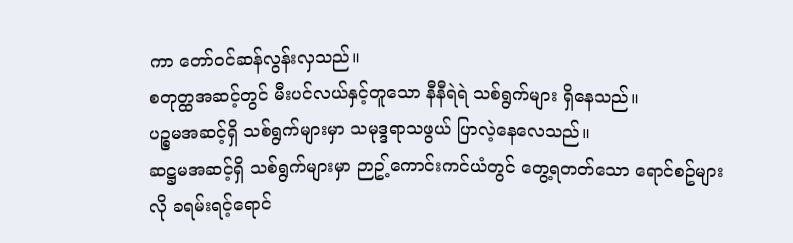ကာ တော်ဝင်ဆန်လွန်းလှသည်။
စတုတ္ထအဆင့်တွင် မီးပင်လယ်နှင့်တူသော နီနီရဲရဲ သစ်ရွက်များ ရှိနေသည်။
ပဉ္စမအဆင့်ရှိ သစ်ရွက်များမှာ သမုဒ္ဒရာသဖွယ် ပြာလဲ့နေလေသည်။
ဆဋ္ဌမအဆင့်ရှိ သစ်ရွက်များမှာ ဉာဥ့်ကောင်းကင်ယံတွင် တွေ့ရတတ်သော ရောင်စဥ်များလို ခရမ်းရင့်ရောင်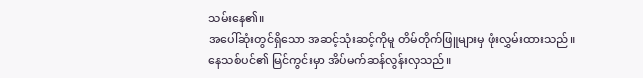သမ်းနေ၏။
အပေါ်ဆုံးတွင်ရှိသော အဆင့်သုံးဆင့်ကိုမူ တိမ်တိုက်ဖြူများမှ ဖုံးလွှမ်းထားသည်။
နေသစ်ပင်၏ မြင်ကွင်းမှာ အိပ်မက်ဆန်လွန်းလှသည်။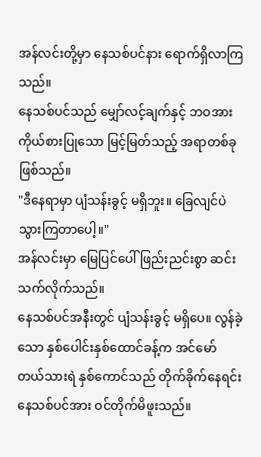အန်လင်းတို့မှာ နေသစ်ပင်နား ရောက်ရှိလာကြသည်။
နေသစ်ပင်သည် မျှော်လင့်ချက်နှင့် ဘဝအား ကိုယ်စားပြုသော မြင့်မြတ်သည့် အရာတစ်ခု ဖြစ်သည်။
"ဒီနေရာမှာ ပျံသန်းခွင့် မရှိဘူး။ ခြေလျင်ပဲ သွားကြတာပေါ့။"
အန်လင်းမှာ မြေပြင်ပေါ် ဖြည်းညင်းစွာ ဆင်းသက်လိုက်သည်။
နေသစ်ပင်အနီးတွင် ပျံသန်းခွင့် မရှိပေ။ လွန်ခဲ့သော နှစ်ပေါင်းနှစ်ထောင်ခန့်က အင်မော်တယ်သားရဲ နှစ်ကောင်သည် တိုက်ခိုက်နေရင်း နေသစ်ပင်အား ဝင်တိုက်မိဖူးသည်။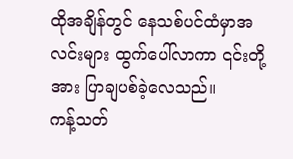ထိုအချိန်တွင် နေသစ်ပင်ထံမှာအလင်းများ ထွက်ပေါ်လာကာ ၎င်းတို့အား ပြာချပစ်ခဲ့လေသည်။
ကန့်သတ်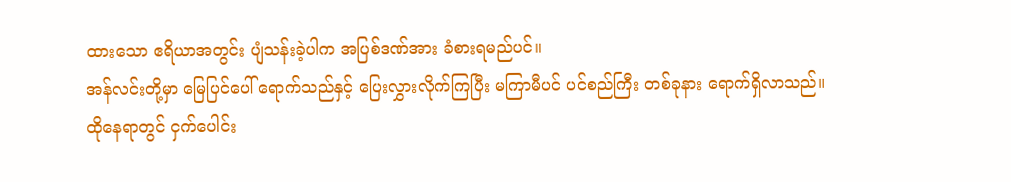ထားသော ဧရိယာအတွင်း ပျံသန်းခဲ့ပါက အပြစ်ဒဏ်အား ခံစားရမည်ပင်။
အန်လင်းတို့မှာ မြေပြင်ပေါ် ရောက်သည်နှင့် ပြေးလွှားလိုက်ကြပြီး မကြာမီပင် ပင်စည်ကြီး တစ်ခုနား ရောက်ရှိလာသည်။
ထိုနေရာတွင် ငှက်ပေါင်း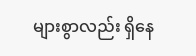များစွာလည်း ရှိနေ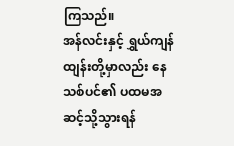ကြသည်။
အန်လင်းနှင့် ရွှယ်ကျန်ထျန်းတို့မှာလည်း နေသစ်ပင်၏ ပထမအဆင့်သို့သွားရန်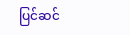ပြင်ဆင်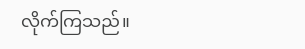လိုက်ကြသည်။